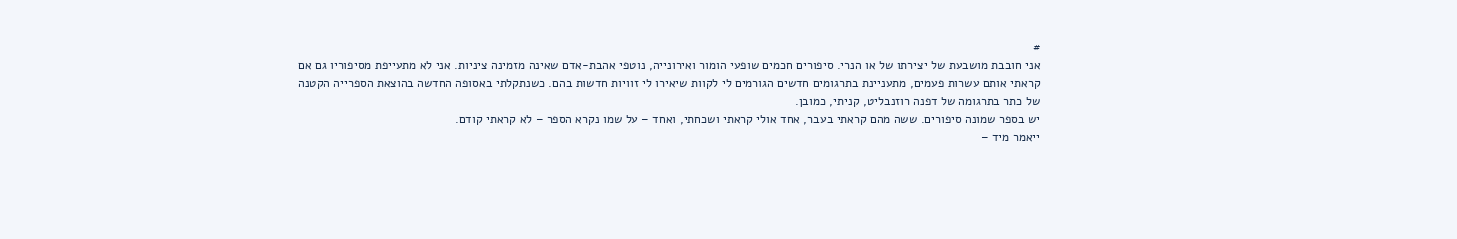#
אני חובבת מושבעת של יצירתו של או הנרי. סיפורים חכמים שופעי הומור ואירונייה, נוטפי אהבת-אדם שאינה מזמינה ציניות. אני לא מתעייפת מסיפוריו גם אם קראתי אותם עשרות פעמים, מתעניינת בתרגומים חדשים הגורמים לי לקוות שיאירו לי זוויות חדשות בהם. כשנתקלתי באסופה החדשה בהוצאת הספרייה הקטנה של כתר בתרגומה של דפנה רוזנבליט, קניתי, כמובן.
יש בספר שמונה סיפורים. ששה מהם קראתי בעבר, אחד אולי קראתי ושכחתי, ואחד – על שמו נקרא הספר – לא קראתי קודם.
ייאמר מיד –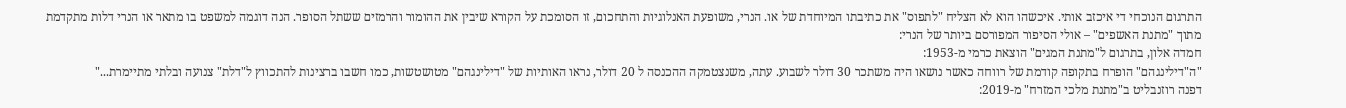התרגום הנוכחי די איכזב אותי. איכשהו הוא לא הצליח "לתפוס" את כתיבתו המיוחדת של או. הנרי, משופעת האנלוגיות והתחכום, זו הסומכת על הקורא שיבין את ההומור והרמזים ששתל הסופר. הנה דוגמה למשפט בו מתאר או הנרי דלות מתקדמת מתוך "מתנת האשפים" – אולי הסיפור המפורסם ביותר של הנרי:
חמדה אלון, בתרגום ל"מתנת המגים" הוצאת כרמי מ-1953:
"ה"דילינגהם" הופרח בתקופה קודמת של רווחה כאשר נושאו היה משתכר 30 דולר לשבוע. עתה, משנצטמקה ההכנסה ל 20 דולר, נראו האותיות של "דילינגהם" מטושטשות, כמו חשבו ברצינות להתכווץ ל"דלת" צנועה ובלתי מתיימרת..."
דפנה רוזנבליט ב"מתנת מלכי המזרח" מ-2019: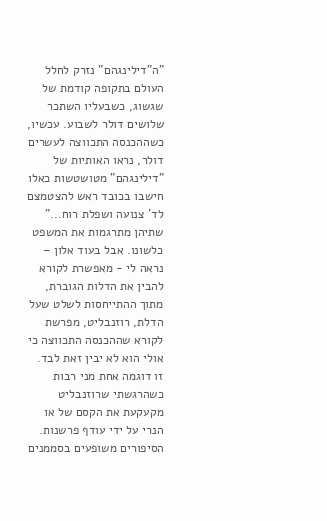"ה"דילינגהם" נזרק לחלל העולם בתקופה קודמת של שגשוג, כשבעליו השתכר שלושים דולר לשבוע. עכשיו, כשההכנסה התכווצה לעשרים דולר, נראו האותיות של "דילינגהם" מטושטשות כאלו חישבו בכובד ראש להצטמצם לד' צנועה ושפלת רוח..."
שתיהן מתרגמות את המשפט כלשונו. אבל בעוד אלון – נראה לי - מאפשרת לקורא להבין את הדלות הגוברת, מתוך ההתייחסות לשלט שעל הדלת, רוזנבליט, מפרשת לקורא שההכנסה התכווצה כי אולי הוא לא יבין זאת לבד. זו דוגמה אחת מני רבות כשהרגשתי שרוזנבליט מקעקעת את הקסם של או הנרי על ידי עודף פרשנות.
הסיפורים משופעים בסממנים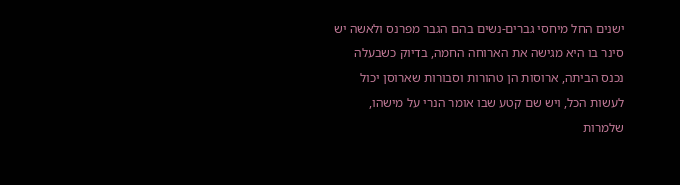ישנים החל מיחסי גברים-נשים בהם הגבר מפרנס ולאשה יש סינר בו היא מגישה את הארוחה החמה, בדיוק כשבעלה נכנס הביתה, ארוסות הן טהורות וסבורות שארוסן יכול לעשות הכל, ויש שם קטע שבו אומר הנרי על מישהו, שלמרות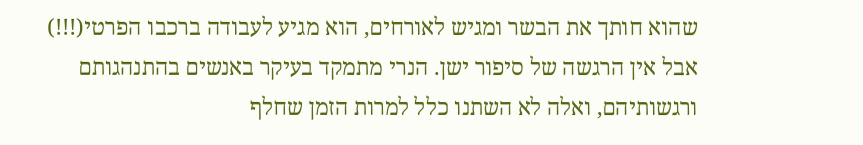שהוא חותך את הבשר ומגיש לאורחים, הוא מגיע לעבודה ברכבו הפרטי(!!!) אבל אין הרגשה של סיפור ישן. הנרי מתמקד בעיקר באנשים בהתנהגותם ורגשותיהם, ואלה לא השתנו כלל למרות הזמן שחלף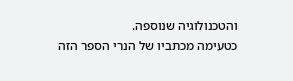והטכנולוגיה שנוספה.
כטעימה מכתביו של הנרי הספר הזה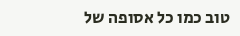טוב כמו כל אסופה של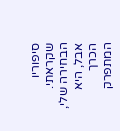סיפוריו שקראתי. הבחירה שלי, אבל, היא הכרך המתפרק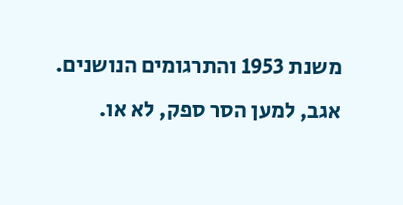משנת 1953 והתרגומים הנושנים.
אגב, למען הסר ספק, לא או.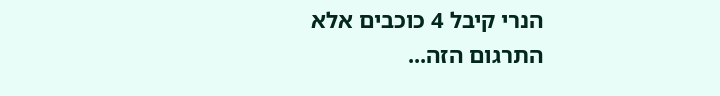הנרי קיבל 4 כוכבים אלא התרגום הזה...